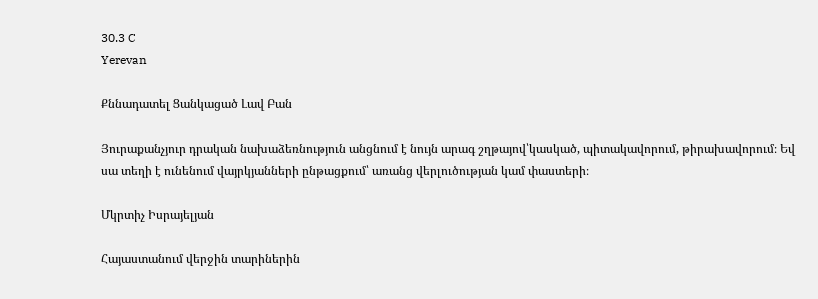30.3 C
Yerevan

Քննադատել Ցանկացած Լավ Բան

Յուրաքանչյուր դրական նախաձեռնություն անցնում է նույն արագ շղթայով՝կասկած, պիտակավորում, թիրախավորում։ Եվ սա տեղի է ունենում վայրկյանների ընթացքում՝ առանց վերլուծության կամ փաստերի։

Մկրտիչ Իսրայելյան

Հայաստանում վերջին տարիներին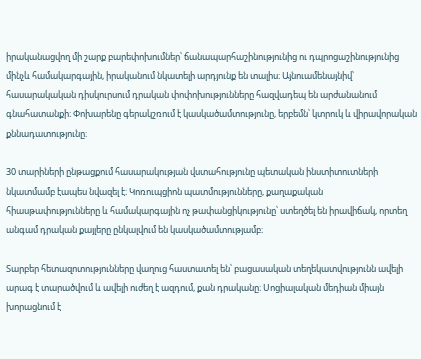իրականացվող մի շարք բարեփոխումներ՝ ճանապարհաշինությունից ու դպրոցաշինությունից մինչև համակարգային, իրականում նկատելի արդյունք են տալիս։ Այնուամենայնիվ՝ հասարակական դիսկուրսում դրական փոփոխությունները հազվադեպ են արժանանում գնահատանքի։ Փոխարենը գերակշռում է կասկածամտությունը, երբեմն՝ կտրուկ և վիրավորական քննադատությունը։

30 տարիների ընթացքում հասարակության վստահությունը պետական ինստիտուտների նկատմամբ էապես նվազել է։ Կոռուպցիոն պատմությունները, քաղաքական հիասթափությունները և համակարգային ոչ թափանցիկությունը՝ ստեղծել են իրավիճակ, որտեղ անգամ դրական քայլերը ընկալվում են կասկածամտությամբ։

Տարբեր հետազոտությունները վաղուց հաստատել են՝ բացասական տեղեկատվությունն ավելի արագ է տարածվում և ավելի ուժեղ է ազդում, քան դրականը։ Սոցիալական մեդիան միայն խորացնում է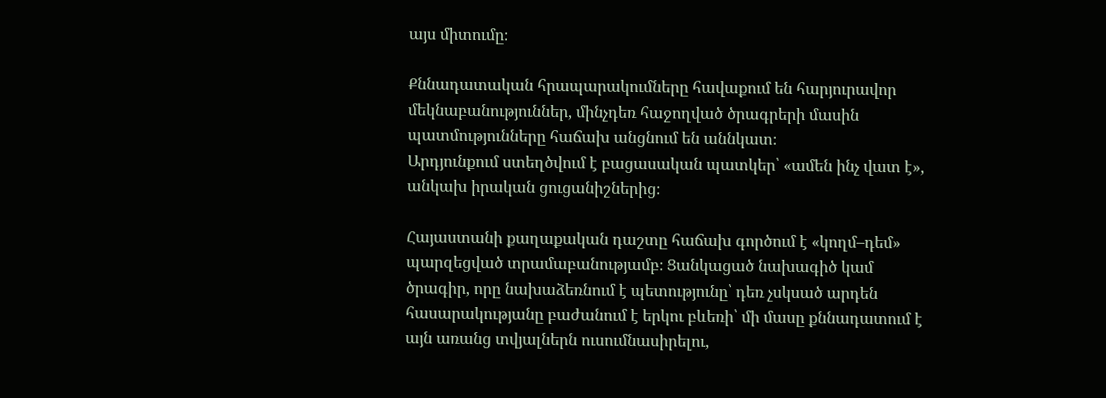այս միտումը։

Քննադատական հրապարակումները հավաքում են հարյուրավոր մեկնաբանություններ, մինչդեռ հաջողված ծրագրերի մասին պատմությունները հաճախ անցնում են աննկատ։
Արդյունքում ստեղծվում է բացասական պատկեր՝ «ամեն ինչ վատ է», անկախ իրական ցուցանիշներից։

Հայաստանի քաղաքական դաշտը հաճախ գործում է «կողմ–դեմ» պարզեցված տրամաբանությամբ։ Ցանկացած նախագիծ կամ ծրագիր, որը նախաձեռնում է պետությունը՝ դեռ չսկսած արդեն հասարակությանը բաժանում է երկու բևեռի՝ մի մասը քննադատում է այն առանց տվյալներն ուսումնասիրելու,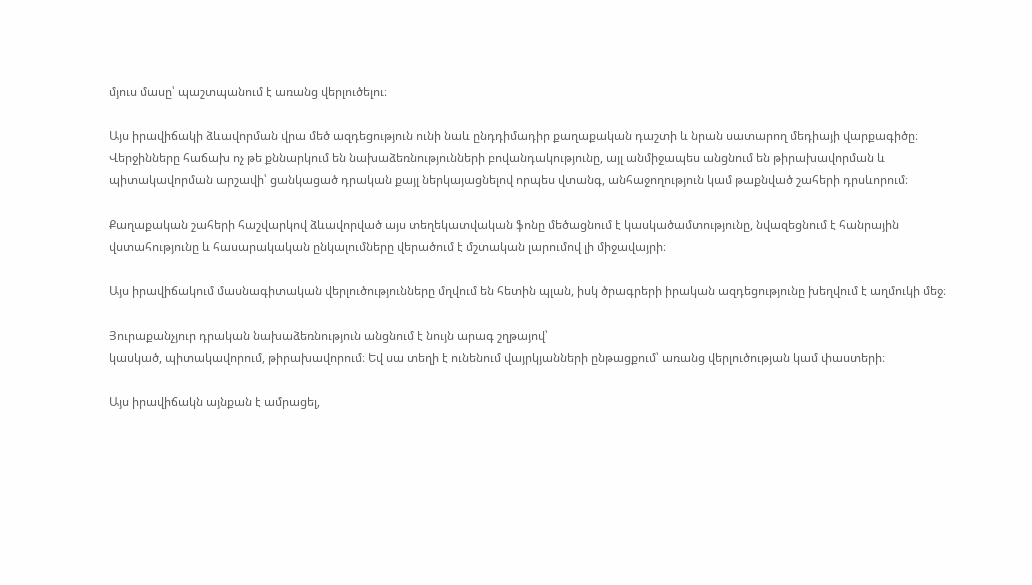մյուս մասը՝ պաշտպանում է առանց վերլուծելու։

Այս իրավիճակի ձևավորման վրա մեծ ազդեցություն ունի նաև ընդդիմադիր քաղաքական դաշտի և նրան սատարող մեդիայի վարքագիծը։ Վերջինները հաճախ ոչ թե քննարկում են նախաձեռնությունների բովանդակությունը, այլ անմիջապես անցնում են թիրախավորման և պիտակավորման արշավի՝ ցանկացած դրական քայլ ներկայացնելով որպես վտանգ, անհաջողություն կամ թաքնված շահերի դրսևորում։

Քաղաքական շահերի հաշվարկով ձևավորված այս տեղեկատվական ֆոնը մեծացնում է կասկածամտությունը, նվազեցնում է հանրային վստահությունը և հասարակական ընկալումները վերածում է մշտական լարումով լի միջավայրի։

Այս իրավիճակում մասնագիտական վերլուծությունները մղվում են հետին պլան, իսկ ծրագրերի իրական ազդեցությունը խեղվում է աղմուկի մեջ։

Յուրաքանչյուր դրական նախաձեռնություն անցնում է նույն արագ շղթայով՝
կասկած, պիտակավորում, թիրախավորում։ Եվ սա տեղի է ունենում վայրկյանների ընթացքում՝ առանց վերլուծության կամ փաստերի։

Այս իրավիճակն այնքան է ամրացել,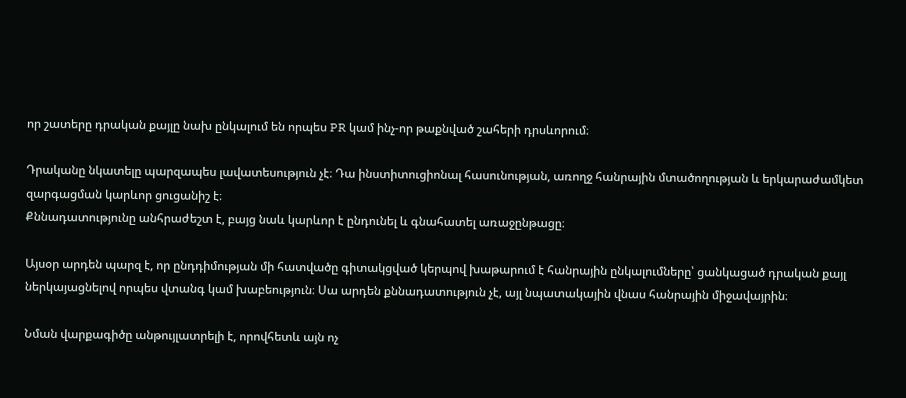որ շատերը դրական քայլը նախ ընկալում են որպես PR կամ ինչ-որ թաքնված շահերի դրսևորում։

Դրականը նկատելը պարզապես լավատեսություն չէ։ Դա ինստիտուցիոնալ հասունության, առողջ հանրային մտածողության և երկարաժամկետ զարգացման կարևոր ցուցանիշ է։
Քննադատությունը անհրաժեշտ է, բայց նաև կարևոր է ընդունել և գնահատել առաջընթացը։

Այսօր արդեն պարզ է, որ ընդդիմության մի հատվածը գիտակցված կերպով խաթարում է հանրային ընկալումները՝ ցանկացած դրական քայլ ներկայացնելով որպես վտանգ կամ խաբեություն։ Սա արդեն քննադատություն չէ, այլ նպատակային վնաս հանրային միջավայրին։

Նման վարքագիծը անթույլատրելի է, որովհետև այն ոչ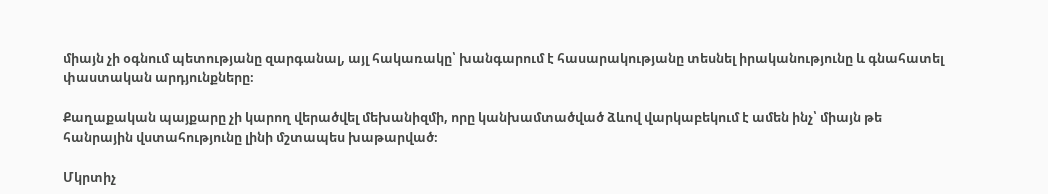միայն չի օգնում պետությանը զարգանալ, այլ հակառակը՝ խանգարում է հասարակությանը տեսնել իրականությունը և գնահատել փաստական արդյունքները։

Քաղաքական պայքարը չի կարող վերածվել մեխանիզմի, որը կանխամտածված ձևով վարկաբեկում է ամեն ինչ՝ միայն թե հանրային վստահությունը լինի մշտապես խաթարված։

Մկրտիչ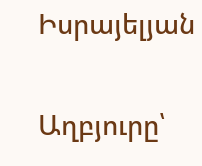Իսրայելյան

Աղբյուրը՝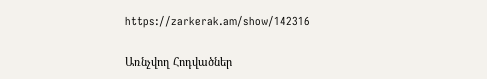https://zarkerak.am/show/142316

Առնչվող Հոդվածներ